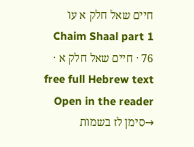חיים שאל חלק א עו
Chaim Shaal part 1 76 · חיים שאל חלק א · free full Hebrew text
Open in the reader →סימן לז בשמות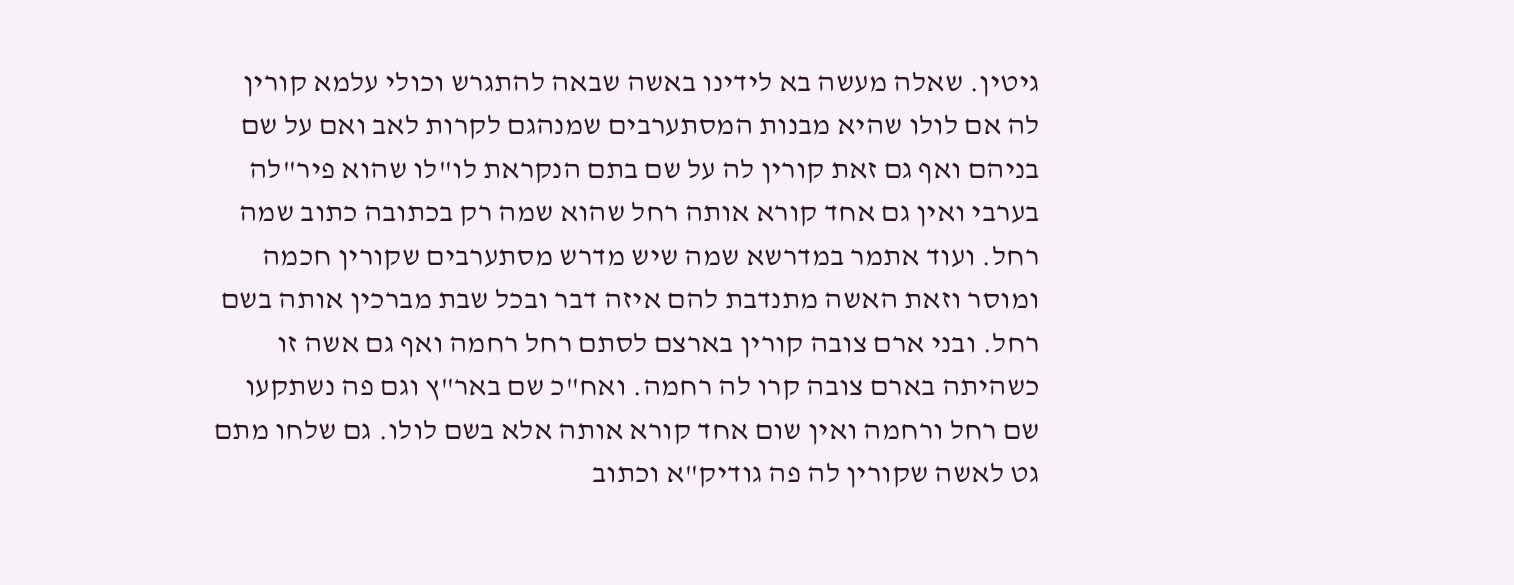גיטין. שאלה מעשה בא לידינו באשה שבאה להתגרש וכולי עלמא קורין לה אם לולו שהיא מבנות המסתערבים שמנהגם לקרות לאב ואם על שם בניהם ואף גם זאת קורין לה על שם בתם הנקראת לו"לו שהוא פיר"לה בערבי ואין גם אחד קורא אותה רחל שהוא שמה רק בכתובה כתוב שמה רחל. ועוד אתמר במדרשא שמה שיש מדרש מסתערבים שקורין חכמה ומוסר וזאת האשה מתנדבת להם איזה דבר ובכל שבת מברכין אותה בשם רחל. ובני ארם צובה קורין בארצם לסתם רחל רחמה ואף גם אשה זו כשהיתה בארם צובה קרו לה רחמה. ואח"כ שם באר"ץ וגם פה נשתקעו שם רחל ורחמה ואין שום אחד קורא אותה אלא בשם לולו. גם שלחו מתם גט לאשה שקורין לה פה גודיק"א וכתוב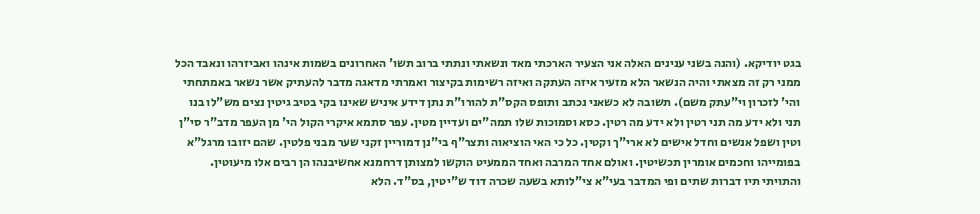בגט יודיקא. (והנה בשני ענינים האלה אני הצעיר הארכתי מאד ונשאתי ונתתי ברוב תשו' האחרונים בשמות אינהו ואביזרהו ונאבד הכל ממני רק זה מצאתי והיה הנשאר הלא מזעיר איזה העתקה ואיזה רשימות בקיצור ואמרתי מדאגה מדבר להעתיק אשר נשאר באמתחתי והי' לזכרון וי"עתק משם). תשובה לא כשאני נכתב ותופס הקס"ת להורו"ת נתן דידע איניש שאינו בקי בטיב גיטין נצים מש"לו בנו תני ולא ידע מה תני רטין ולא ידע מה רטין. כסא וסמוכות שלו תמה"ים ועדיין מטין. עפר סתמא איקרי הקול הי' מן העפר מדב"ר סי"ן וטין ושפל אנשים וחדל אישים לא ארי"ך וקטין. כל כי האי הוציאוה ותצר"ף בי"נן דמוריין זקני שער מבני פלטין. שהם יזובו מרגל"א בפומייהו וחכמים אומרין תכשיטין. ואולם אחד המרבה ואחד הממעיט הוקשו למצותן דרחמנא אחשיבנהו הן רבים אלו מיעוטין. והתויתי תיו דברות שתים ופי המדבר בעי"א צי"לותא בשעה שכרה דוד ש"יטין, בס"ד. הלא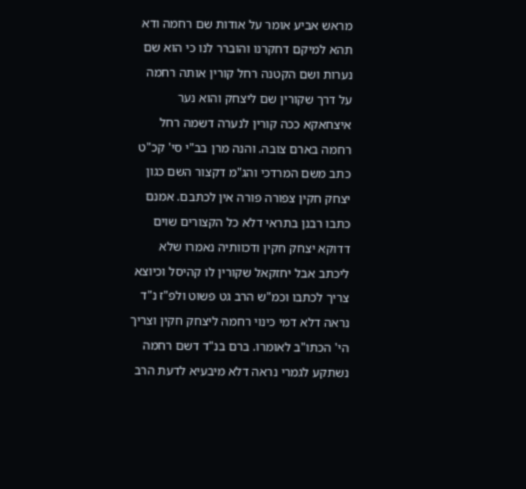מראש אביע אומר על אודות שם רחמה ודא תהא למיקם דחקרנו והוברר לנו כי הוא שם נערות ושם הקטנה רחל קורין אותה רחמה על דרך שקורין שם ליצחק והוא נער איצחאקא ככה קורין לנערה דשמה רחל רחמה בארם צובה. והנה מרן בב"י סי' קכ"ט כתב משם המרדכי והג"מ דקצור השם כגון יצחק חקין צפורה פורה אין לכתבם. אמנם כתבו רבנן בתראי דלא כל הקצורים שוים דדוקא יצחק חקין ודכוותיה נאמרו שלא ליכתב אבל יחזקאל שקורין לו קהיסל וכיוצא צריך לכתבו וכמ"ש הרב גט פשוט ולפ"ז נ"ד נראה דלא דמי כינוי רחמה ליצחק חקין וצריך הי' הכתו"ב לאומרו. ברם בנ"ד דשם רחמה נשתקע לגמרי נראה דלא מיבעיא לדעת הרב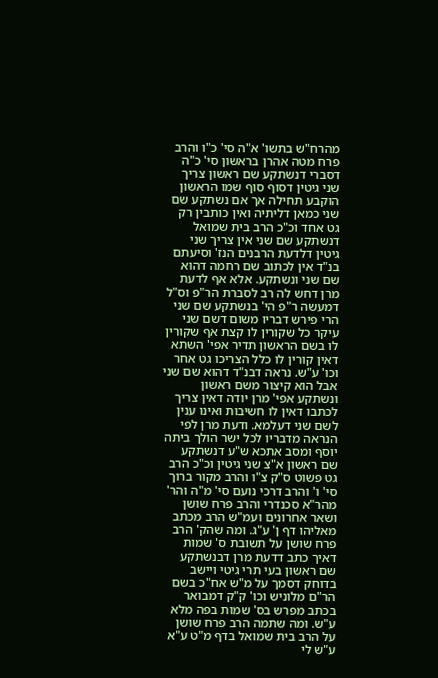מהרח"ש בתשו' א"ה סי' כ"ו והרב פרח מטה אהרן בראשון סי' כ"ה דסברי דנשתקע שם ראשון צריך שני גיטין דסוף סוף שמו הראשון הוקבע תחילה אך אם נשתקע שם שני כמאן דליתיה ואין כותבין רק גט אחד וכ"כ הרב בית שמואל דנשתקע שם שני אין צריך שני גיטין דלדעת הרבנים הנז' וסיעתם בנ"ד אין לכתוב שם רחמה דהוא שם שני ונשתקע. אלא אף לדעת מרן דחש לה רב לסברת הר"פ וס"ל דמעשה ר"פ הי' בנשתקע שם שני הרי פירש דבריו משום דשם שני עיקר כל שקורין לו קצת אף שקורין לו בשם הראשון תדיר אפי' השתא דאין קורין לו כלל הצריכו גט אחר וכו' ע"ש. נראה דבנ"ד דהוא שם שני אבל הוא קיצור משם ראשון ונשתקע אפי' מרן יודה דאין צריך לכתבו דאין לו חשיבות ואינו ענין לשם שני דעלמא. ודעת מרן לפי הנראה מדבריו לכל ישר הולך ביתה יוסף ומסב אתכא ש"ע דנשתקע שם ראשון א"צ שני גיטין וכ"כ הרב גט פשוט ס"ק צ"ו והרב מקור ברוך סי' ו' והרב דרכי נועם סי' מ"ה והר' מהר"א סכנדרי והרב פרח שושן ושאר אחרונים ועמ"ש הרב מכתב מאליהו דף ן' ע"ג. ומה שהק' הרב פרח שושן על תשובת ס' שמות דאיך כתב דדעת מרן דבנשתקע שם ראשון בעי תרי גיטי ויישב בדוחק דסמך על מ"ש אח"כ בשם הר"ם מלוניש וכו' ק"ק דמבואר בכתב מפרש בס' שמות בפה מלא ע"ש. ומה שתמה הרב פרח שושן על הרב בית שמואל בדף מ"ט ע"א ע"ש לי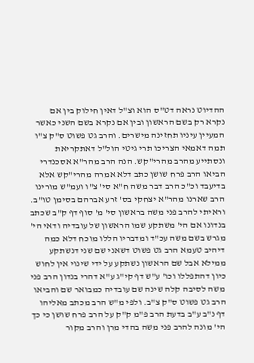ההדיוט נראה דט"ס הוא וצ"ל דאין חילוק בין אם נקרא רק בשם הראשון ובין אם נקרא בשם השני כאשר המעיין עיניו תחזינה מישרים. והרב גט פשוט ס"ק צ"ו תמה דאמאי הצריכו תרי גיטי הול"ל דאתקריאת ונסתייע מהרב מהרי"קש. הנה הרב מהר"א אסכנדרי הביאו הרב פרח שושן כתב דלא אמרה מהרי"קש אלא בדיעבד וכ"כ הרב דבר משה ח"א סי' צ"ו ועמ"ש מורינו הרב שארנו מהר"א יצחקי בס' זרע אברהם בסימן טו"ב. וראיתי להרב פני משה בראשון סי' מ' סוף דף ק"ב שכתב בנדונו אם הי' משתקע שמו הראשון של עובדיה ודאי הי' מגרש בשם משה עכ"ד ומדבריו הללו מוכח דלא כמה דיהיב טעמא הרב גט פשוט דשאני שם שני דנשתקע ממילא אבל שם הראשון נשתקע על ידי שינוי אין לחוש כיון דהתפללו וכו' ע"ש דף קי"ג ע"א דהרי בנדון הרב פני משה לסיבה קלה שינה שם עובדיה כמבואר שם והביאו הרב גט פשוט ס"ק צ"ב. ולפי מ"ש הרב מכתב מאליהו דף נ"ב ע"ב בדעת הרב פ"מ ק"ק על הרב פרח שושן כי כך הי' מונה להרב פני משה בהדי מרן והרב מקור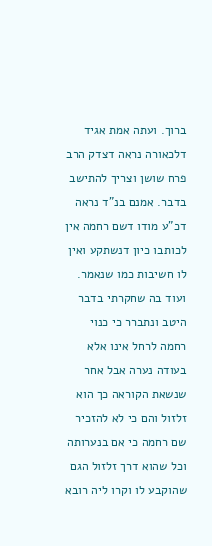ברוך. ועתה אמת אגיד דלכאורה נראה דצדק הרב פרח שושן וצריך להתישב בדבר. אמנם בנ"ד נראה דכ"ע מודו דשם רחמה אין לכותבו כיון דנשתקע ואין לו חשיבות כמו שנאמר. ועוד בה שחקרתי בדבר היטב ונתברר כי כנוי רחמה לרחל אינו אלא בעודה נערה אבל אחר שנשאת הקוראה כך הוא זלזול והם כי לא להזכיר שם רחמה כי אם בנערותה וכל שהוא דרך זלזול הגם שהוקבע לו וקרו ליה רובא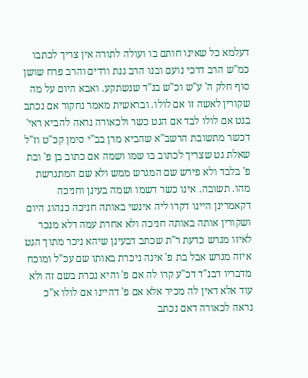דעלמא כל שאינו חותם בו ועולה לתורה אין צריך לכתבו כמ"ש הרב דרכי נועם ובנו הרב גנת ורדים והרב פרח שושן סוף חלק ה' ע"ש וכ"ש בנ"ד שנשתקע. ואבא היום על מה שקורין לאשה זו אם לולו. ובראשית מאמר נחקור אם נכתב בגט אם לולו לבד אם הגט כשר ולכאורה נראה להביא ראי' דכשר מתשובת הרשב"א שהביא מרן בב"י סימן קכ"ט וז"ל שאלת גט שצריך לכתוב בו שמו ושמה אם כתוב בן פ' ובת פ' בלבד ולא פירש שם המגרש ממש ולא שם המתגרשת מהו. תשובה. אינו כשר דשמו ושמה בעינן וחניכה דקאמרינן היינו דקרו ליה אינשי באותה חניכה כנהוג היום ושקורין אותה באותה חניכה ולא אחרת עמה דלא מנכר לאיזו מגרש כדעת ר"ת שכתב דבעינן שיהא ניכר מתוך הגט איזה מגרש אבל בת פ' אינה ניכרת באותו שם עכ"ל ומוכח מדבריו דבנ"ד דכ"ע קרו לה אם פ' והיא נכרת בשם זה ולא עוד אלא דאין לה מכיר אלא אם פ' דהיינו אם לולו א"כ נראה לכאורה דאם נכתב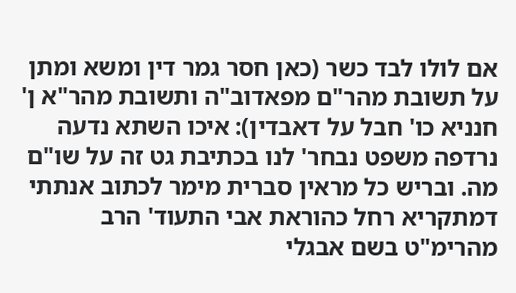אם לולו לבד כשר (כאן חסר גמר דין ומשא ומתן על תשובת מהר"ם מפאדוב"ה ותשובת מהר"א ן' חנניא כו' חבל על דאבדין): איכו השתא נדעה נרדפה משפט נבחר' לנו בכתיבת גט זה על שו"ם מה. ובריש כל מראין סברית מימר לכתוב אנתתי דמתקריא רחל כהוראת אבי התעוד' הרב מהרימ"ט בשם אבגלי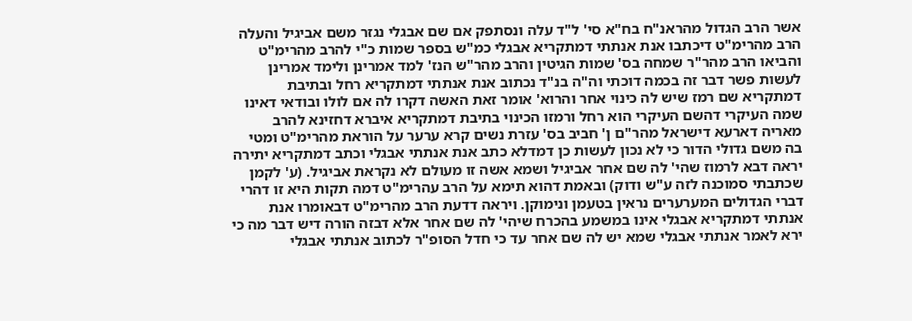אשר הרב הגדול מהראנ"ח בח"א סי' ל"ד עלה ונסתפק אם שם אבגלי נגזר משם אביגיל והעלה הרב מהרימ"ט דיכתבו אנת אנתתי דמתקריא אבגלי כמ"ש בספר שמות כ"י להרב מהרימ"ט והביאו הרב מהר"ר שמחה בס' שמות הגיטין והרב מהר"ש הנז' למד אמרינן ולימד אמרינן לעשות פשר דבר זה בכמה דוכתי וה"ה בנ"ד נכתוב אנת אנתתי דמתקריא רחל ובתיבת דמתקריא שם רמז שיש לה כינוי אחר והרוא' אומר זאת האשה דקרו לה אם לולו ובודאי דאינו שמה העיקרי דהשם העיקרי הוא רחל ורמזו הכינוי בתיבת דמתקריא איברא דחזינא להרב מאריה דארעא דישראל מהר"ם ן' חביב בס' עזרת נשים קרא ערער על הוראת מהרימ"ט ומטי בה משם גדולי הדור כי לא נכון לעשות כן דמדלא כתב אנת אנתתי אבגלי וכתב דמתקריא יתירה יראה דבא לרמוז שהי' לה שם אחר אביגיל ושמא אשה זו מעולם לא נקראת אביגיל. (ע' לקמן שכתבתי סמוכנה לזה ע"ש ודוק) ובאמת דהוא תימא על הרב עהרימ"ט דמה תקות היא זו דהרי דברי הגדולים המערערים נראין בטעמן ונימוקן. ויראה דדעת הרב מהרימ"ט דבאומרו אנת אנתתי דמתקריא אבגלי אינו במשמע בהכרח שיהי' לה שם אחר אלא דבזה הורה דיש דבר מה כי ירא לאמר אנתתי אבגלי שמא יש לה שם אחר עד כי חדל הסופ"ר לכתוב אנתתי אבגלי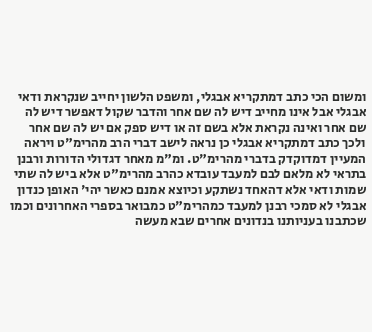ומשום הכי כתב דמתקריא אבגלי, ומשפט הלשון יחייב שנקראת ודאי אבגלי אבל אינו מחייב דיש לה שם אחר והדבר שקול דאפשר דיש לה שם אחר ואינה נקראת אלא בשם זה או דיש ספק אם יש לה שם אחר ולכך כתב דמתקריא אבגלי כן נראה לישב דברי הרב מהרימ"ט ויראה המעיין דמדוקדק בדברי מהרימ"ט. ומ"מ מאחר דגדולי הדורות ורבנן בתראי לא מלאם לבם למעבד עובדא כהרב מהרימ"ט אלא ביש לה שתי שמות ודאי אלא דהאחד נשתקע וכיוצא אמנם כאשר יהי' האופן כנדון אבגלי לא סמכי רבנן למעבד כמהרימ"ט כמבואר בספרי האחרונים וכמו שכתבנו בעניותנו בנדונים אחרים שבא מעשה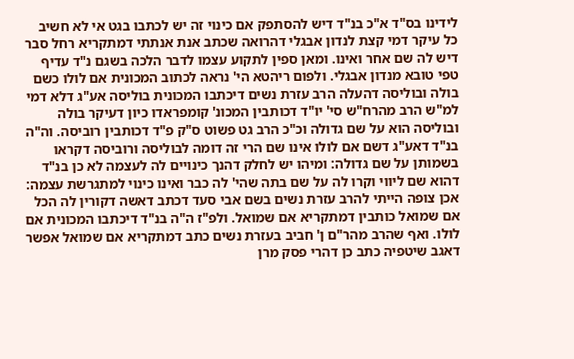לידינו בס"ד א"כ בנ"ד דיש להסתפק אם כינוי זה יש לכתבו בגט אי לא חשיב כל עיקר דמי קצת לנדון אבגלי דהרואה שכתב אנת אנתתי דמתקריא רחל סבר דיש לה שם אחר ואינו. ומאן ספין לתקוע עצמו לדבר הלכה בשגם נ"ד עדיף טפי טובא מנדון אבגלי. ולפום ריהטא הי' נראה לכתוב המכונית אם לולו כשם בולה ובוליסה דהעלה הרב עזרת נשים דיכתבו המכונית בוליסה אע"ג דלא דמי למ"ש הרב מהרח"ש סי' יו"ד דכותבין המכונ' קומפראדו כיון דעיקר בולה ובוליסה הוא על שם גדולה וכ"כ הרב גט פשוט ס"ק פ"ד דכותבין רוביסה. וה"ה בנ"ד דאע"ג דשם אם לולו אינו שם הרי זה דומה לבוליסה ורוביסה דקראו בשמותן על שם גדולה: ומיהו יש לחלק דהנך כינויים לה לעצמה לא כן בנ"ד דהוא שם ליווי וקרו לה על שם בתה שהי' לה כבר ואינו כינוי למתגרשת עצמה: אכן צופה הייתי להרב עזרת נשים בשם אבי סעד דכתב דאשה דקורין לה הכל אם שמואל כותבין דמתקריא אם שמואל. ולפ"ז ה"ה בנ"ד דיכתבו המכונית אם לולו. ואף שהרב מהר"ם ן' חביב בעזרת נשים כתב דמתקריא אם שמואל אפשר דאגב שיטפיה כתב כן דהרי פסק מרן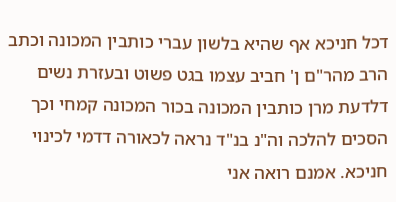דכל חניכא אף שהיא בלשון עברי כותבין המכונה וכתב הרב מהר"ם ן' חביב עצמו בגט פשוט ובעזרת נשים דלדעת מרן כותבין המכונה בכור המכונה קמחי וכך הסכים להלכה וה"נ בנ"ד נראה לכאורה דדמי לכינוי חניכא. אמנם רואה אני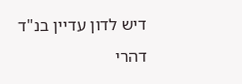דיש לדון עדיין בנ"ד דהרי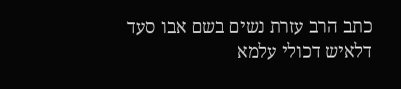כתב הרב עזרת נשים בשם אבו סעד דלאיש דכולי עלמא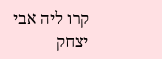קרו ליה אבי יצחק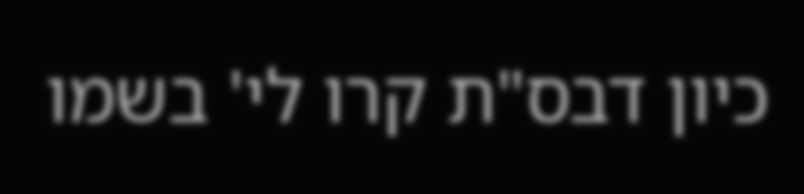כיון דבס"ת קרו לי' בשמו